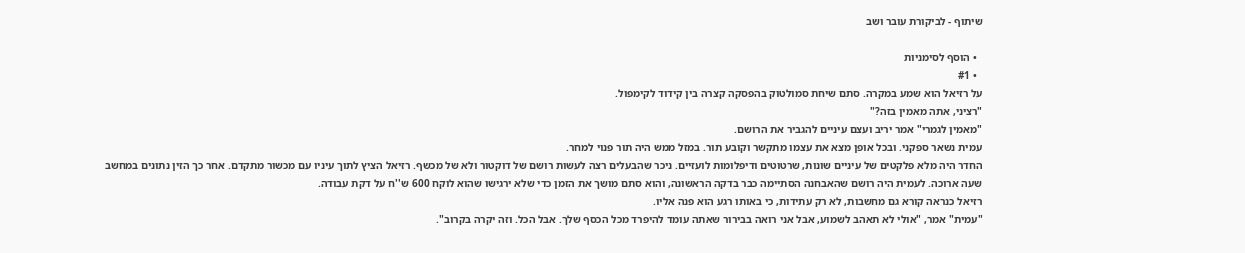שיתוף - לביקורת עובר ושב

  • הוסף לסימניות
  • #1
על רזיאל הוא שמע במקרה. סתם שיחת סמולטוק בהפסקה קצרה בין קידוד לקימפול.
"רציני, אתה מאמין בזה?"
"מאמין לגמרי" אמר יריב ועצם עיניים להגביר את הרושם.
עמית נשאר ספקני. ובכל אופן מצא את עצמו מתקשר וקובע תור. במזל ממש היה תור פנוי למחר.
החדר היה מלא פלקטים של עיניים שונות, שרטוטים ודיפלומות לועזיים. ניכר שהבעלים רצה לעשות רושם של דוקטור ולא של מכשף. רזיאל הציץ לתוך עיניו עם מכשור מתקדם. אחר כך הזין נתונים במחשב שעה ארוכה. לעמית היה רושם שהאבחנה הסתיימה כבר בדקה הראשונה, והוא סתם מושך את הזמן כדי שלא ירגישו שהוא לוקח 600 ש''ח על דקת עבודה.
רזיאל כנראה קורא גם מחשבות, לא רק עתידות, כי באותו רגע הוא פנה אליו.
"עמית" אמר, "אולי לא תאהב לשמוע, אבל אני רואה בבירור שאתה עומד להיפרד מכל הכסף שלך. אבל הכל. וזה יקרה בקרוב".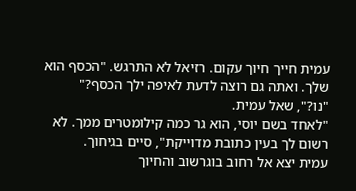עמית חייך חיוך עקום. רזיאל לא התרגש. "הכסף הוא שלך. ואתה גם רוצה לדעת לאיפה ילך הכסף?"
"נו?", שאל עמית.
"לאחד בשם יוסי, הוא גר כמה קילומטרים ממך. לא רשום לך בעין כתובת מדוייקת", סיים בגיחוך.
עמית יצא אל רחוב בוגרשוב והחיוך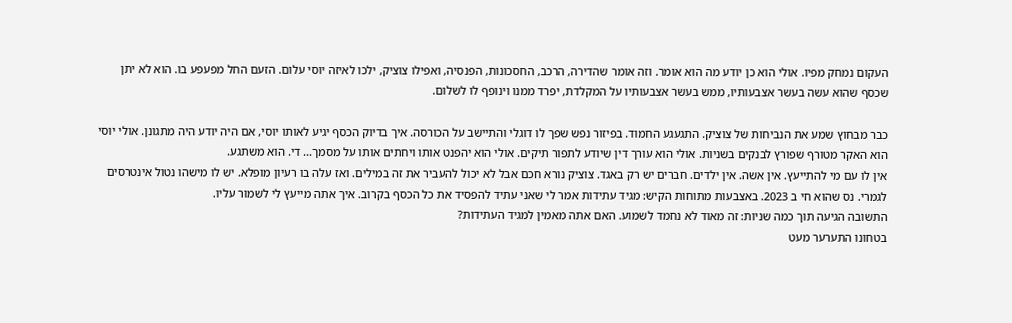העקום נמחק מפיו. אולי הוא כן יודע מה הוא אומר. וזה אומר שהדירה, הרכב, החסכונות, הפנסיה, ואפילו צוציק, ילכו לאיזה יוסי עלום. הזעם החל מפעפע בו. הוא לא יתן שכסף שהוא עשה בעשר אצבעותיו, ממש בעשר אצבעותיו על המקלדת, יפרד ממנו וינופף לו לשלום.

כבר מבחוץ שמע את הנביחות של צוציק. התגעגע החמוד. בפיזור נפש שפך לו דוגלי והתיישב על הכורסה. איך בדיוק הכסף יגיע לאותו יוסי, אם היה יודע היה מתגונן. אולי יוסי הוא האקר מטורף שפורץ לבנקים בשניות. אולי הוא עורך דין שיודע לתפור תיקים. אולי הוא יהפנט אותו ויחתים אותו על מסמך... די. הוא משתגע.
אין לו עם מי להתייעץ. אין אשה. אין ילדים. חברים יש רק באגד. צוציק נורא חכם אבל לא יכול להעביר את זה במילים. ואז עלה בו רעיון מופלא. יש לו מישהו נטול אינטרסים לגמרי. נס שהוא חי ב 2023. באצבעות מתוחות הקיש: מגיד עתידות אמר לי שאני עתיד להפסיד את כל הכסף בקרוב. איך אתה מייעץ לי לשמור עליו.
התשובה הגיעה תוך כמה שניות: זה מאוד לא נחמד לשמוע. האם אתה מאמין למגיד העתידות?
בטחונו התערער מעט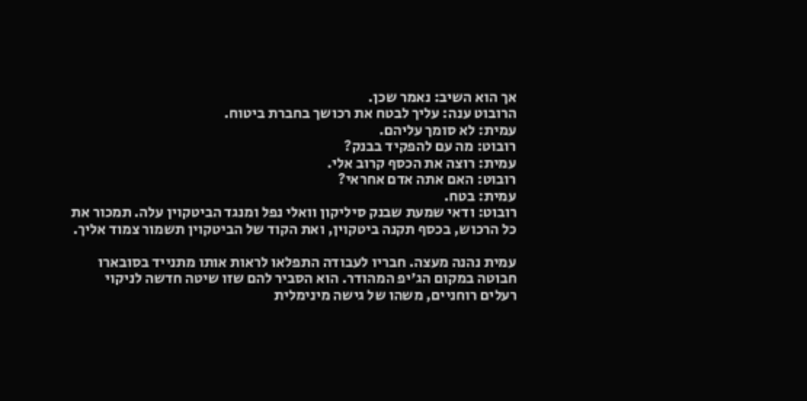אך הוא השיב: נאמר שכן.
הרובוט ענה: עליך לבטח את רכושך בחברת ביטוח.
עמית: לא סומך עליהם.
רובוט: מה עם להפקיד בבנק?
עמית: רוצה את הכסף קרוב אלי.
רובוט: האם אתה אדם אחראי?
עמית: בטח.
רובוט: ודאי שמעת שבנק סיליקון וואלי נפל ומנגד הביטקוין עלה. תמכור את כל הרכוש, בכסף תקנה ביטקוין, ואת הקוד של הביטקוין תשמור צמוד אליך.

עמית נהנה מעצה. חבריו לעבודה התפלאו לראות אותו מתנייד בסובארו חבוטה במקום הג'יפ המהודר. הוא הסביר להם שזו שיטה חדשה לניקוי רעלים רוחניים, משהו של גישה מינימלית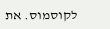לקוסמוס. את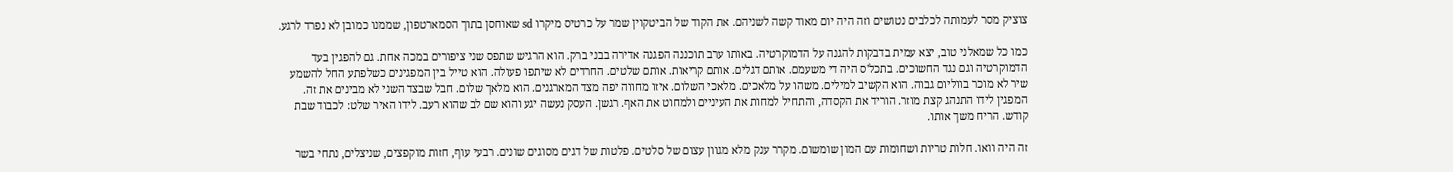צוציק מסר לעמותה לכלבים נטושים וזה היה יום מאוד קשה לשניהם. את הקוד של הביטקוין שמר על כרטיס מיקרו sd שאוחסן בתוך הסמארטפון, שממנו כמובן לא נפרד לרגע.

כמו כל שמאלני טוב, יצא עמית בדבקות להגנה על הדמוקרטיה. באותו ערב תוכננה הפגנה אדירה בבני ברק. הוא הרגיש שתפס שני ציפורים במכה אחת. גם להפגין בעד הדמוקרטיה וגם נגד החשוכים. בתכל'ס היה די משעמם. אותם דגלים. אותם קריאות. אותם שלטים. החרדים לא שיתפו פעולה. הוא טייל בין המפגינים כשלפתע החל להשמע שיר לא מוכר בווליום גבוה. הוא הקשיב למילים. משהו על מלאכים. מלאכי השלום. איזו מחווה יפה מצד המארגנים. הוא מלאך שלום. חבל שבצד השני לא מבינים את זה. המפגין לידו התנהג קצת מוזר. הוריד את הקסדה, והתחיל למחות את העיניים ולמחוט את האף. רגשן. העסק נעשה יגע והוא שם לב שהוא רעב. לידו האיר שלט: לכבוד שבת קודש. הריח משך אותו.

זה היה וואו. חלות טריות ושחומות עם המון שומשום. מקרר ענק מלא מגוון עצום של סלטים. פלטות של דגים מסוגים שונים. רבעי עוף, חזות מוקפצים, שניצלים, נתחי בשר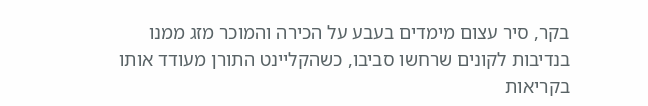בקר, סיר עצום מימדים בעבע על הכירה והמוכר מזג ממנו בנדיבות לקונים שרחשו סביבו, כשהקליינט התורן מעודד אותו בקריאות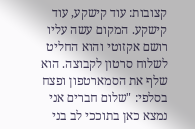קצובות: עוד קישקע, עוד קישקע. המקום עשה עליו רושם אקזוטי והוא החליט לשלוח סרטון לקבוצה. הוא שלף את הסמארטפון ופצח בסלפי: "שלום חברים אני נמצא כאן בתוככי לב בני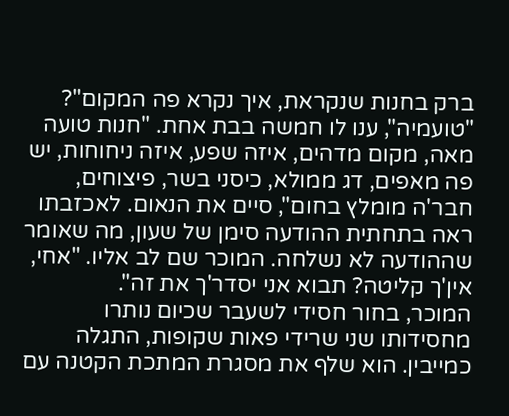ברק בחנות שנקראת, איך נקרא פה המקום"? "טועמיה", ענו לו חמשה בבת אחת. "חנות טועה מאה, מקום מדהים, איזה שפע, איזה ניחוחות, יש פה מאפים, דג ממולא, כיסני בשר, פיצוחים, חבר'ה מומלץ בחום", סיים את הנאום. לאכזבתו ראה בתחתית ההודעה סימן של שעון, מה שאומר שההודעה לא נשלחה. המוכר שם לב אליו. "אחי, אין'ך קליטה? תבוא אני יסדר'ך את זה".
המוכר, בחור חסידי לשעבר שכיום נותרו מחסידותו שני שרידי פאות שקופות, התגלה כמייבין. הוא שלף את מסגרת המתכת הקטנה עם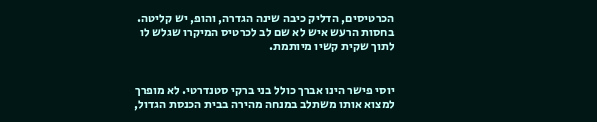הכרטיסים, הדליק כיבה שינה הגדרה, והופ, יש קליטה. בחסות הרעש איש לא שם לב לכרטיס המיקרו שגלש לו לתוך שקית קשיו מיותמת.


יוסי פישר הינו אברך כולל בני ברקי סטנדרטי. לא מופרך למצוא אותו משתלב במנחה מהירה בבית הכנסת הגדול,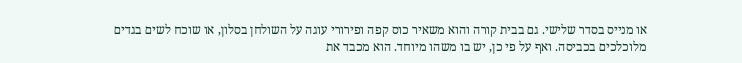או מנייס בסדר שלישי. גם בבית קורה והוא משאיר כוס קפה ופירורי עוגה על השולחן בסלון, או שוכח לשים בגדים מלוכלכים בכביסה. ואף על פי כן, יש בו משהו מיוחד. הוא מכבד את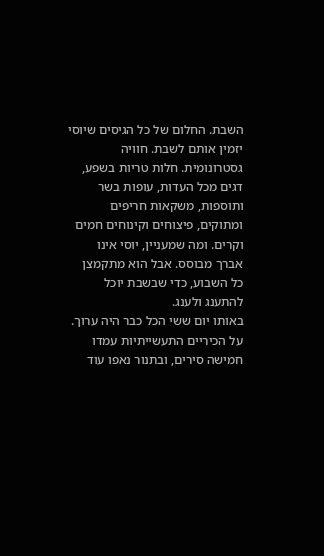השבת. החלום של כל הגיסים שיוסי יזמין אותם לשבת. חוויה גסטרונומית. חלות טריות בשפע, דגים מכל העדות, עופות בשר ותוספות, משקאות חריפים ומתוקים, פיצוחים וקינוחים חמים וקרים. ומה שמעניין, יוסי אינו אברך מבוסס. אבל הוא מתקמצן כל השבוע, כדי שבשבת יוכל להתענג ולענג.
באותו יום ששי הכל כבר היה ערוך. על הכיריים התעשייתיות עמדו חמישה סירים, ובתנור נאפו עוד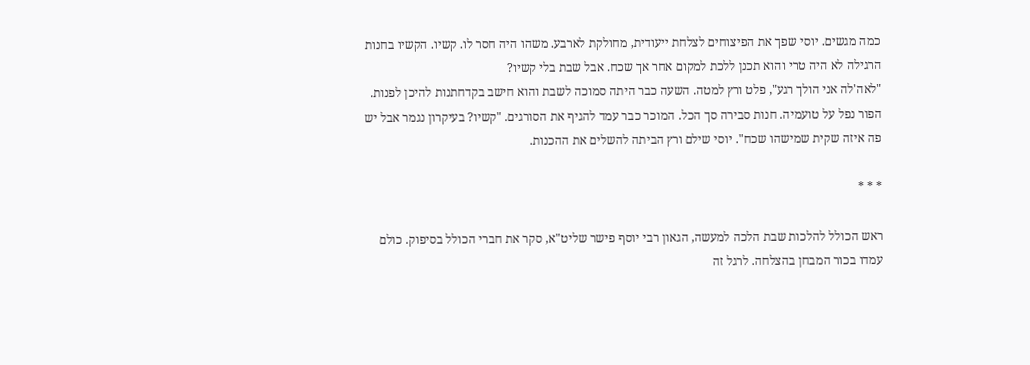כמה מגשים. יוסי שפך את הפיצוחים לצלחת ייעודית, מחולקת לארבע. משהו היה חסר לו. קשיו. הקשיו בחנות הרגילה לא היה טרי והוא תכנן ללכת למקום אחר אך שכח. אבל שבת בלי קשיו?
"לאה'לה אני הולך רגע", פלט ורץ למטה. השעה כבר היתה סמוכה לשבת והוא חישב בקדחתנות להיכן לפנות. הפור נפל על טועמיה. חנות סבירה סך הכל. המוכר כבר עמד להגיף את הסורגים. "קשיו? בעיקרון נגמר אבל יש פה איזה שקית שמישהו שכח". יוסי שילם ורץ הביתה להשלים את ההכנות.

* * *

ראש הכולל להלכות שבת הלכה למעשה, הגאון רבי יוסף פישר שליט"א, סקר את חברי הכולל בסיפוק. כולם עמדו בכור המבחן בהצלחה. לרגל זה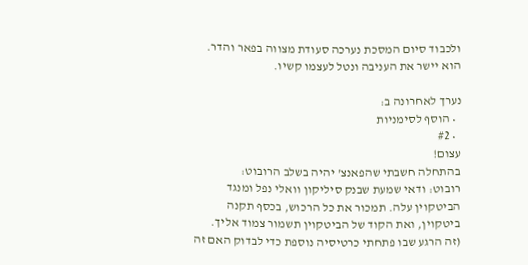ולכבוד סיום המסכת נערכה סעודת מצווה בפאר והדר. הוא יישר את העניבה ונטל לעצמו קשיו.

נערך לאחרונה ב:
  • הוסף לסימניות
  • #2
עצום!
בהתחלה חשבתי שהפאנצ' יהיה בשלב הרובוט:
רובוט: ודאי שמעת שבנק סיליקון וואלי נפל ומנגד הביטקוין עלה. תמכור את כל הרכוש, בכסף תקנה ביטקוין, ואת הקוד של הביטקוין תשמור צמוד אליך.
(זה הרגע שבו פתחתי כרטיסיה נוספת כדי לבדוק האם זה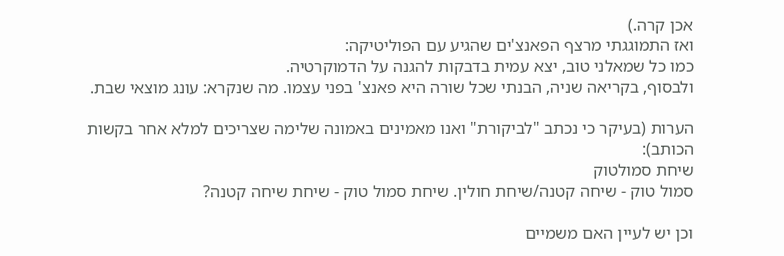אכן קרה.)
ואז התמוגגתי מרצף הפאנצ'ים שהגיע עם הפוליטיקה:
כמו כל שמאלני טוב, יצא עמית בדבקות להגנה על הדמוקרטיה.
ולבסוף, בקריאה שניה, הבנתי שכל שורה היא פאנצ' בפני עצמו. מה שנקרא: עונג מוצאי שבת.

הערות (בעיקר כי נכתב "לביקורת" ואנו מאמינים באמונה שלימה שצריכים למלא אחר בקשות הכותב):
שיחת סמולטוק
סמול טוק - שיחה קטנה/שיחת חולין. שיחת סמול טוק - שיחת שיחה קטנה?

וכן יש לעיין האם משמיים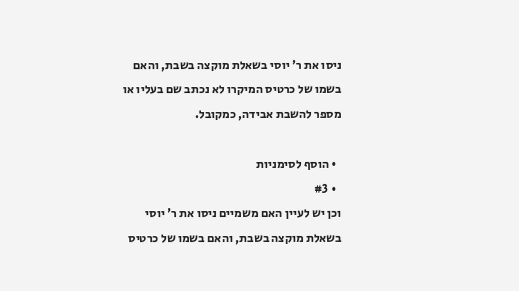ניסו את ר' יוסי בשאלת מוקצה בשבת, והאם בשמו של כרטיס המיקרו לא נכתב שם בעליו או מספר להשבת אבידה, כמקובל.

  • הוסף לסימניות
  • #3
וכן יש לעיין האם משמיים ניסו את ר' יוסי בשאלת מוקצה בשבת, והאם בשמו של כרטיס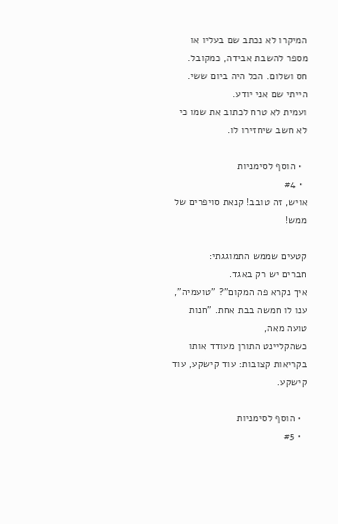המיקרו לא נכתב שם בעליו או מספר להשבת אבידה, כמקובל.
חס ושלום. הכל היה ביום ששי. הייתי שם אני יודע.
ועמית לא טרח לכתוב את שמו כי לא חשב שיחזירו לו.

  • הוסף לסימניות
  • #4
אויש, זה טובב! קנאת סויפרים של ממש!

קטעים שממש התמוגגתי:
חברים יש רק באגד.
איך נקרא פה המקום"? "טועמיה", ענו לו חמשה בבת אחת. "חנות טועה מאה,
כשהקליינט התורן מעודד אותו בקריאות קצובות: עוד קישקע, עוד קישקע.

  • הוסף לסימניות
  • #5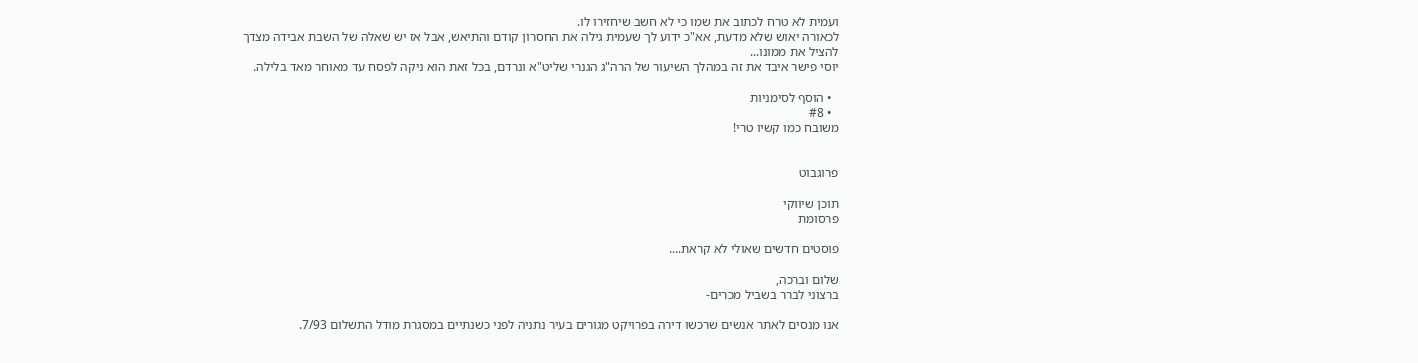ועמית לא טרח לכתוב את שמו כי לא חשב שיחזירו לו.
לכאורה יאוש שלא מדעת, אא"כ ידוע לך שעמית גילה את החסרון קודם והתיאש, אבל אז יש שאלה של השבת אבידה מצדך להציל את ממונו...
יוסי פישר איבד את זה במהלך השיעור של הרה"ג הגנרי שליט"א ונרדם, בכל זאת הוא ניקה לפסח עד מאוחר מאד בלילה.

  • הוסף לסימניות
  • #8
משובח כמו קשיו טרי!


פרוגבוט

תוכן שיווקי
פרסומת

פוסטים חדשים שאולי לא קראת....

שלום וברכה,
ברצוני לברר בשביל מכרים-

אנו מנסים לאתר אנשים שרכשו דירה בפרויקט מגורים בעיר נתניה לפני כשנתיים במסגרת מודל התשלום 7/93.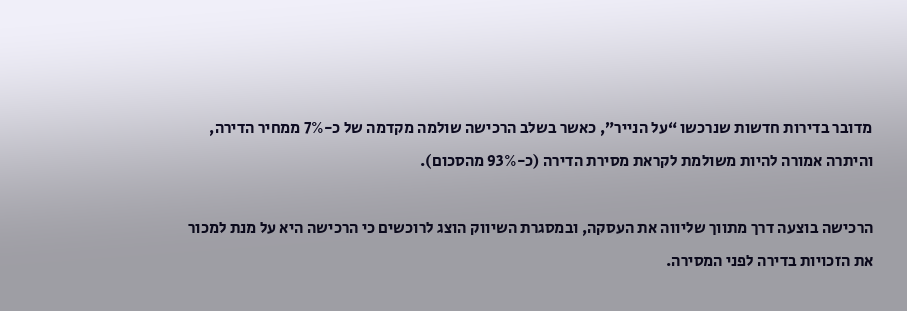מדובר בדירות חדשות שנרכשו “על הנייר”, כאשר בשלב הרכישה שולמה מקדמה של כ-7% ממחיר הדירה, והיתרה אמורה להיות משולמת לקראת מסירת הדירה (כ-93% מהסכום).

הרכישה בוצעה דרך מתווך שליווה את העסקה, ובמסגרת השיווק הוצג לרוכשים כי הרכישה היא על מנת למכור את הזכויות בדירה לפני המסירה.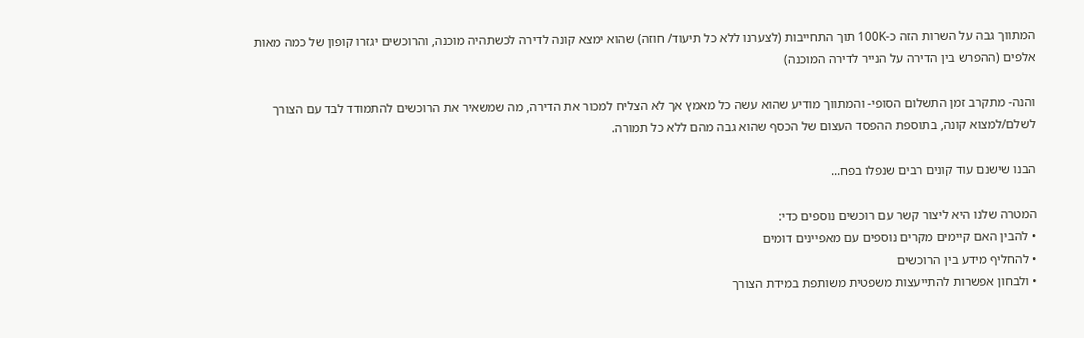המתווך גבה על השרות הזה כ-100K תוך התחייבות (לצערנו ללא כל תיעוד/ חוזה) שהוא ימצא קונה לדירה לכשתהיה מוכנה, והרוכשים יגזרו קופון של כמה מאות אלפים (ההפרש בין הדירה על הנייר לדירה המוכנה)

והנה- מתקרב זמן התשלום הסופי- והמתווך מודיע שהוא עשה כל מאמץ אך לא הצליח למכור את הדירה, מה שמשאיר את הרוכשים להתמודד לבד עם הצורך לשלם/למצוא קונה, בתוספת ההפסד העצום של הכסף שהוא גבה מהם ללא כל תמורה.

הבנו שישנם עוד קונים רבים שנפלו בפח...

המטרה שלנו היא ליצור קשר עם רוכשים נוספים כדי:
• להבין האם קיימים מקרים נוספים עם מאפיינים דומים
• להחליף מידע בין הרוכשים
• ולבחון אפשרות להתייעצות משפטית משותפת במידת הצורך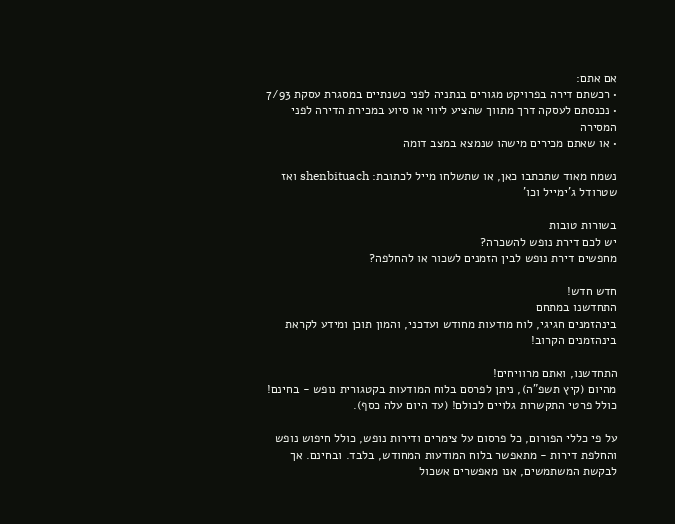אם אתם:
• רכשתם דירה בפרויקט מגורים בנתניה לפני כשנתיים במסגרת עסקת 7/93
• נכנסתם לעסקה דרך מתווך שהציע ליווי או סיוע במכירת הדירה לפני המסירה
• או שאתם מכירים מישהו שנמצא במצב דומה

נשמח מאוד שתכתבו כאן, או שתשלחו מייל לכתובת: shenbituach ואז שטרודל ג'ימייל וכו'

בשורות טובות
יש לכם דירת נופש להשכרה?
מחפשים דירת נופש לבין הזמנים לשכור או להחלפה?

חדש חדש!
התחדשנו במתחם
בינהזמנים חגיגי, לוח מודעות מחודש ועדכני, והמון תוכן ומידע לקראת בינהזמנים הקרוב!

התחדשנו, ואתם מרוויחים!
מהיום (קיץ תשפ"ה), ניתן לפרסם בלוח המודעות בקטגורית נופש - בחינם!
כולל פרטי התקשרות גלויים לכולם! (עד היום עלה כסף).

על פי כללי הפורום, כל פרסום על צימרים ודירות נופש, כולל חיפוש נופש והחלפת דירות - מתאפשר בלוח המודעות המחודש, בלבד. ובחינם. אך לבקשת המשתמשים, אנו מאפשרים אשכול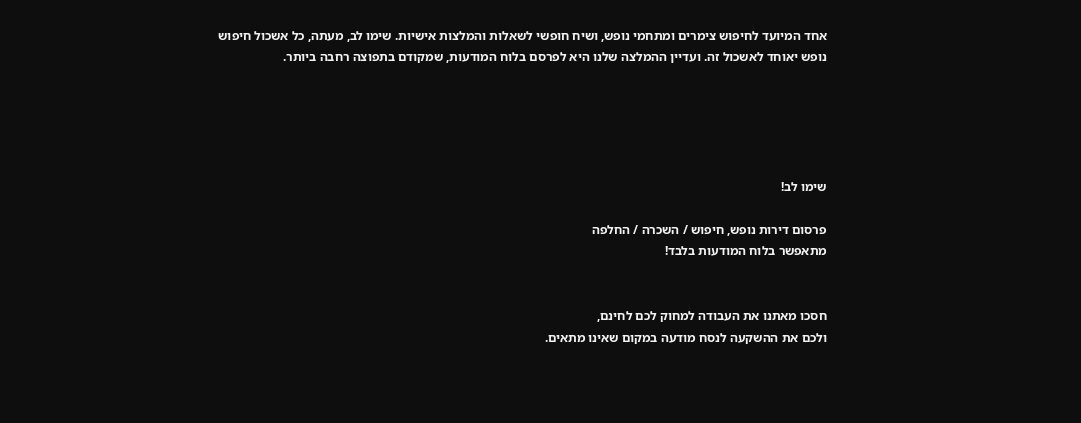אחד המיועד לחיפוש צימרים ומתחמי נופש, ושיח חופשי לשאלות והמלצות אישיות. שימו לב, מעתה, כל אשכול חיפוש נופש יאוחד לאשכול זה. ועדיין ההמלצה שלנו היא לפרסם בלוח המודעות, שמקודם בתפוצה רחבה ביותר.





שימו לב!

פרסום דירות נופש, חיפוש / השכרה / החלפה
מתאפשר בלוח המודעות בלבד!


חסכו מאתנו את העבודה למחוק לכם לחינם,
ולכם את ההשקעה לנסח מודעה במקום שאינו מתאים.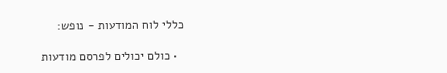כללי לוח המודעות - נופש:

  • כולם יכולים לפרסם מודעות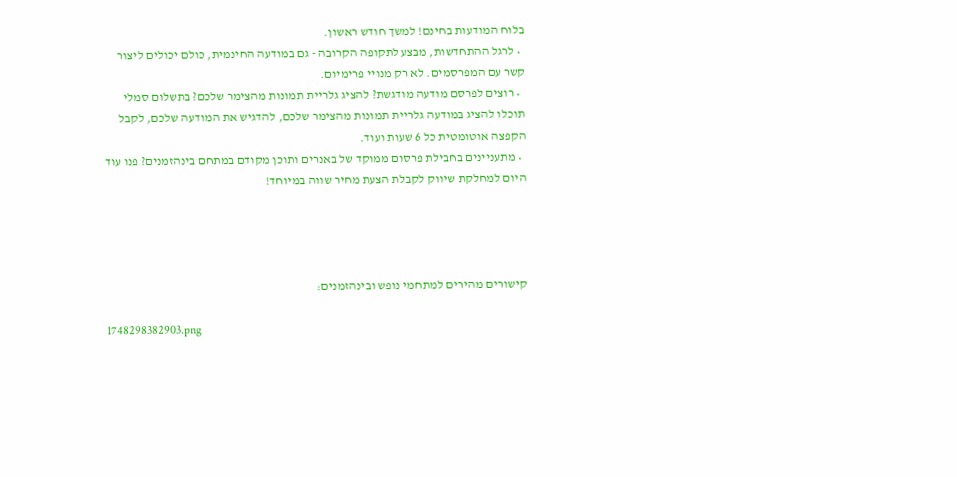בלוח המודעות בחינם! למשך חודש ראשון.
  • לרגל ההתחדשות, מבצע לתקופה הקרובה - גם במודעה החינמית, כולם יכולים ליצור קשר עם המפרסמים. לא רק מנויי פרימיום.
  • רוצים לפרסם מודעה מודגשת? להציג גלריית תמונות מהצימר שלכם? בתשלום סמלי תוכלו להציג במודעה גלריית תמונות מהצימר שלכם, להדגיש את המודעה שלכם, לקבל הקפצה אוטומטית כל 6 שעות ועוד.
  • מתעניינים בחבילת פרסום ממוקד של באנרים ותוכן מקודם במתחם בינהזמנים? פנו עוד היום למחלקת שיווק לקבלת הצעת מחיר שווה במיוחד!




קישורים מהירים למתחמי נופש ובינהזמנים:

1748298382903.png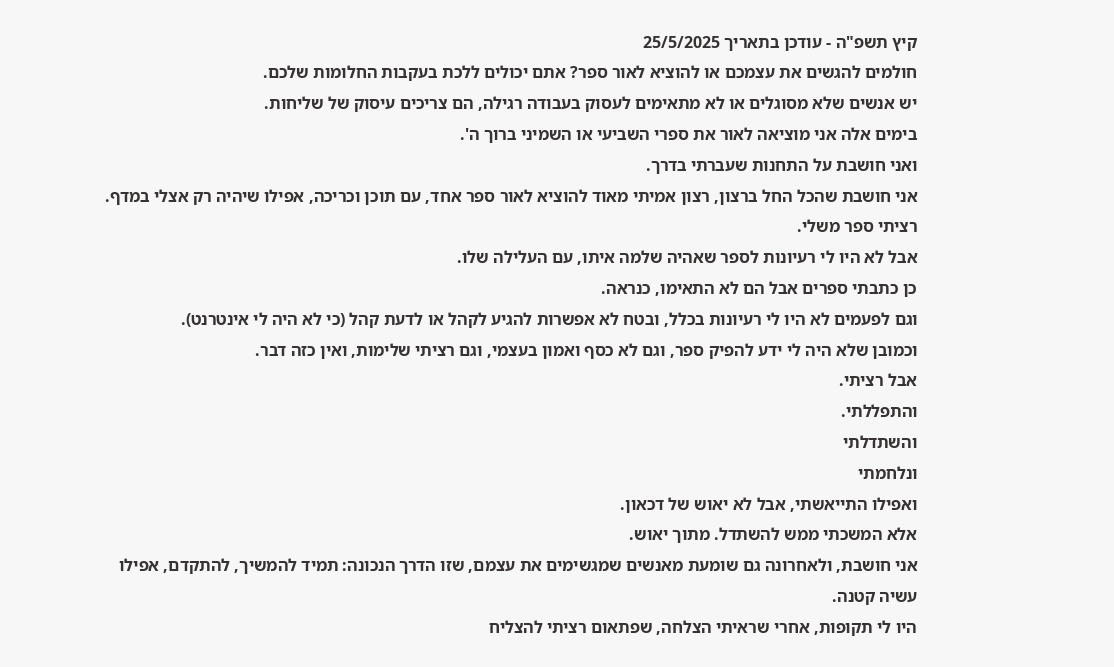קיץ תשפ"ה - עודכן בתאריך 25/5/2025
חולמים להגשים את עצמכם או להוציא לאור ספר? אתם יכולים ללכת בעקבות החלומות שלכם.
יש אנשים שלא מסוגלים או לא מתאימים לעסוק בעבודה רגילה, הם צריכים עיסוק של שליחות.
בימים אלה אני מוציאה לאור את ספרי השביעי או השמיני ברוך ה'.
ואני חושבת על התחנות שעברתי בדרך.
אני חושבת שהכל החל ברצון, רצון אמיתי מאוד להוציא לאור ספר אחד, עם תוכן וכריכה, אפילו שיהיה רק אצלי במדף.
רציתי ספר משלי.
אבל לא היו לי רעיונות לספר שאהיה שלמה איתו, עם העלילה שלו.
כן כתבתי ספרים אבל הם לא התאימו, כנראה.
וגם לפעמים לא היו לי רעיונות בכלל, ובטח לא אפשרות להגיע לקהל או לדעת קהל (כי לא היה לי אינטרנט).
וכמובן שלא היה לי ידע להפיק ספר, וגם לא כסף ואמון בעצמי, וגם רציתי שלימות, ואין כזה דבר.
אבל רציתי.
והתפללתי.
והשתדלתי
ונלחמתי
ואפילו התייאשתי, אבל לא יאוש של דכאון.
אלא המשכתי ממש להשתדל. מתוך יאוש.
אני חושבת, ולאחרונה גם שומעת מאנשים שמגשימים את עצמם, שזו הדרך הנכונה: תמיד להמשיך, להתקדם, אפילו עשיה קטנה.
היו לי תקופות, אחרי שראיתי הצלחה, שפתאום רציתי להצליח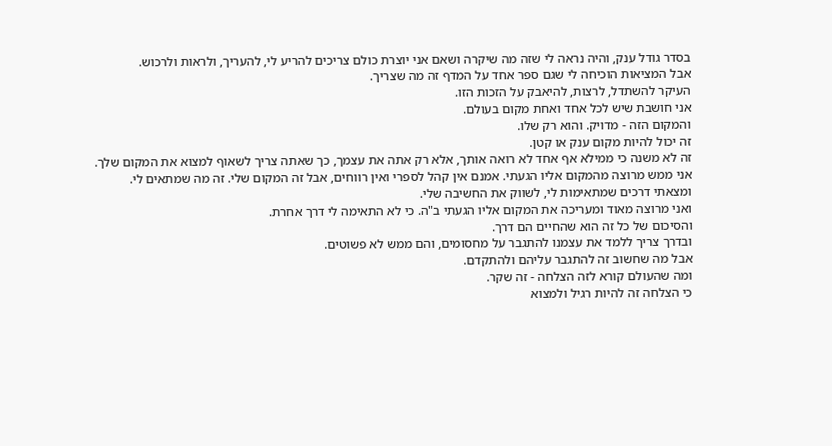בסדר גודל ענק, והיה נראה לי שזה מה שיקרה ושאם אני יוצרת כולם צריכים להריע לי, להעריך, ולראות ולרכוש.
אבל המציאות הוכיחה לי שגם ספר אחד על המדף זה מה שצריך.
העיקר להשתדל, לרצות, להיאבק על הזכות הזו.
אני חושבת שיש לכל אחד ואחת מקום בעולם.
והמקום הזה - מדויק. והוא רק שלו.
זה יכול להיות מקום ענק או קטן.
זה לא משנה כי ממילא אף אחד לא רואה אותך, אלא רק אתה את עצמך, כך שאתה צריך לשאוף למצוא את המקום שלך.
אני ממש מרוצה מהמקום אליו הגעתי. אמנם אין קהל לספרי ואין רווחים, אבל זה המקום שלי. זה מה שמתאים לי.
ומצאתי דרכים שמתאימות לי, לשווק את החשיבה שלי.
ואני מרוצה מאוד ומעריכה את המקום אליו הגעתי ב"ה. כי לא התאימה לי דרך אחרת.
והסיכום של כל זה הוא שהחיים הם דרך.
ובדרך צריך ללמד את עצמנו להתגבר על מחסומים, והם ממש לא פשוטים.
אבל מה שחשוב זה להתגבר עליהם ולהתקדם.
ומה שהעולם קורא לזה הצלחה - זה שקר.
כי הצלחה זה להיות רגיל ולמצוא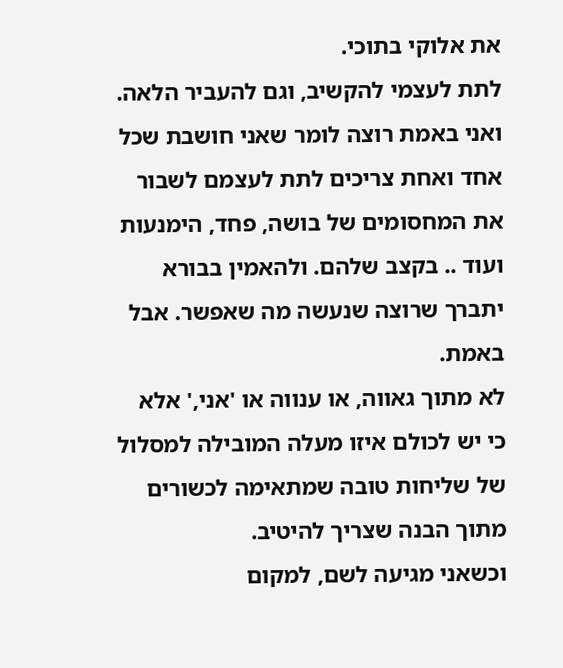את אלוקי בתוכי.
לתת לעצמי להקשיב, וגם להעביר הלאה.
ואני באמת רוצה לומר שאני חושבת שכל אחד ואחת צריכים לתת לעצמם לשבור את המחסומים של בושה, פחד, הימנעות ועוד .. בקצב שלהם. ולהאמין בבורא יתברך שרוצה שנעשה מה שאפשר. אבל באמת.
לא מתוך גאווה, או ענווה או 'אני,' אלא כי יש לכולם איזו מעלה המובילה למסלול של שליחות טובה שמתאימה לכשורים מתוך הבנה שצריך להיטיב.
וכשאני מגיעה לשם, למקום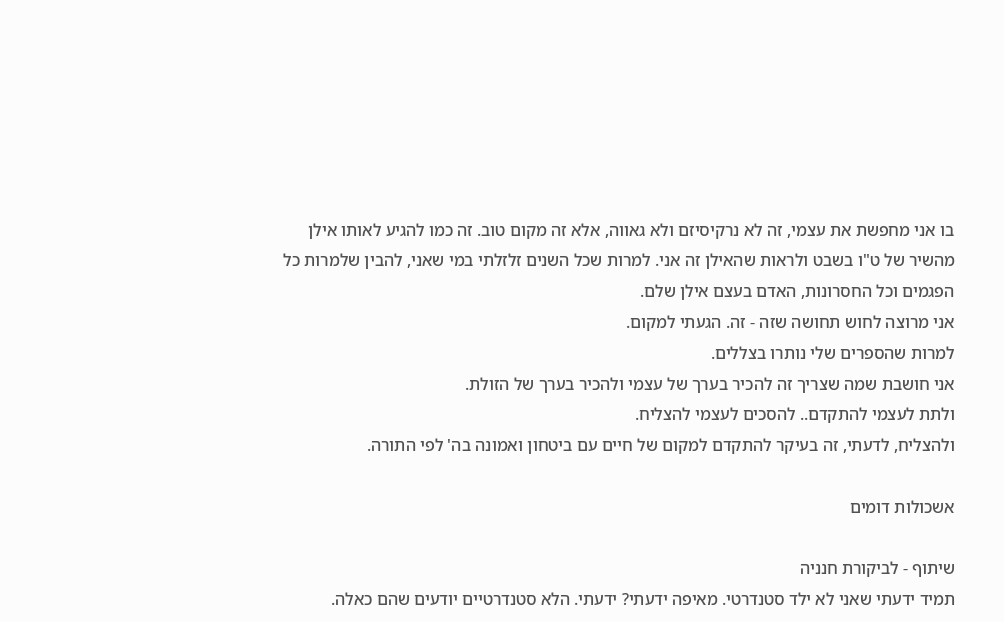בו אני מחפשת את עצמי, זה לא נרקיסיזם ולא גאווה, אלא זה מקום טוב. זה כמו להגיע לאותו אילן מהשיר של ט"ו בשבט ולראות שהאילן זה אני. למרות שכל השנים זלזלתי במי שאני, להבין שלמרות כל הפגמים וכל החסרונות, האדם בעצם אילן שלם.
אני מרוצה לחוש תחושה שזה - זה. הגעתי למקום.
למרות שהספרים שלי נותרו בצללים.
אני חושבת שמה שצריך זה להכיר בערך של עצמי ולהכיר בערך של הזולת.
ולתת לעצמי להתקדם.. להסכים לעצמי להצליח.
ולהצליח, לדעתי, זה בעיקר להתקדם למקום של חיים עם ביטחון ואמונה בה' לפי התורה.

אשכולות דומים

שיתוף - לביקורת חנניה
תמיד ידעתי שאני לא ילד סטנדרטי. מאיפה ידעתי? ידעתי. הלא סטנדרטיים יודעים שהם כאלה.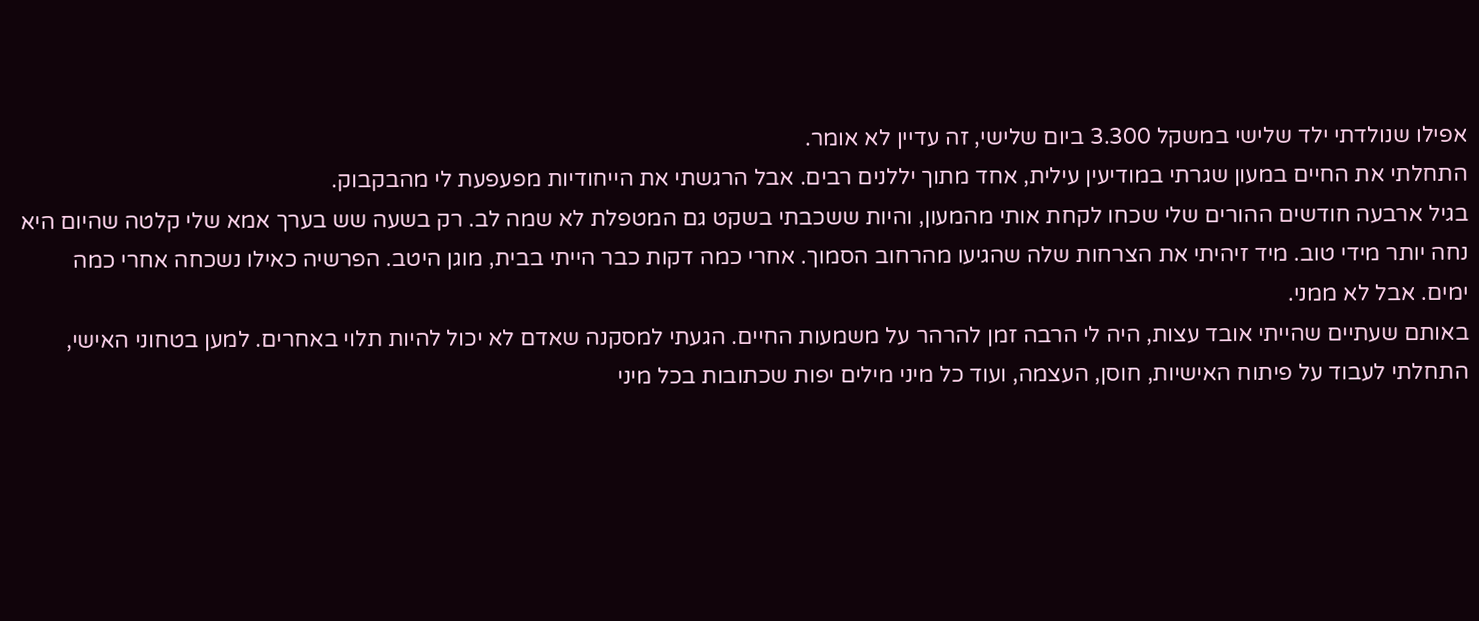אפילו שנולדתי ילד שלישי במשקל 3.300 ביום שלישי, זה עדיין לא אומר.
התחלתי את החיים במעון שגרתי במודיעין עילית, אחד מתוך יללנים רבים. אבל הרגשתי את הייחודיות מפעפעת לי מהבקבוק.
בגיל ארבעה חודשים ההורים שלי שכחו לקחת אותי מהמעון, והיות ששכבתי בשקט גם המטפלת לא שמה לב. רק בשעה שש בערך אמא שלי קלטה שהיום היא נחה יותר מידי טוב. מיד זיהיתי את הצרחות שלה שהגיעו מהרחוב הסמוך. אחרי כמה דקות כבר הייתי בבית, מוגן היטב. הפרשיה כאילו נשכחה אחרי כמה ימים. אבל לא ממני.
באותם שעתיים שהייתי אובד עצות, היה לי הרבה זמן להרהר על משמעות החיים. הגעתי למסקנה שאדם לא יכול להיות תלוי באחרים. למען בטחוני האישי, התחלתי לעבוד על פיתוח האישיות, חוסן, העצמה, ועוד כל מיני מילים יפות שכתובות בכל מיני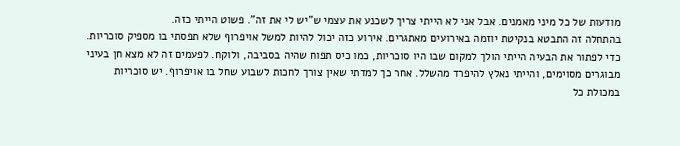מודעות של כל מיני מאמנים. אבל אני לא הייתי צריך לשכנע את עצמי ש"יש לי את זה". פשוט הייתי כזה.
בהתחלה זה התבטא בנקיטת יוזמה באירועים מאתגרים. אירוע כזה יכול להיות למשל אויפרוף שלא תפסתי בו מספיק סוכריות. כדי לפתור את הבעיה הייתי הולך למקום שבו היו סוכריות, כמו כיס תפוח שהיה בסביבה, ולוקח. לפעמים זה לא מצא חן בעיני מבוגרים מסוימים, והייתי נאלץ להיפרד מהשלל. אחר כך למדתי שאין צורך לחכות לשבוע שחל בו אויפרוף. יש סוכריות במכולת כל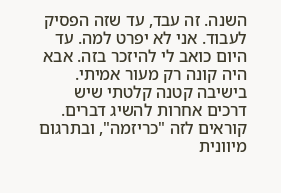השנה. זה עבד, עד שזה הפסיק לעבוד. אני לא יפרט למה. עד היום כואב לי להיזכר בזה. אבא היה קונה רק מעור אמיתי.
בישיבה קטנה קלטתי שיש דרכים אחרות להשיג דברים. קוראים לזה "כריזמה", ובתרגום מיוונית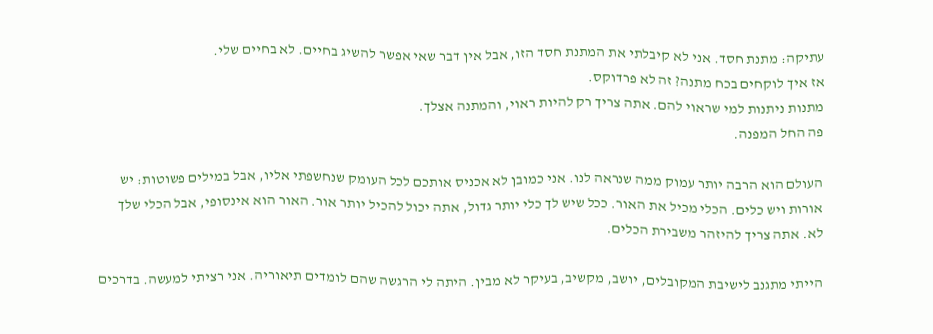עתיקה: מתנת חסד. אני לא קיבלתי את המתנת חסד הזו, אבל אין דבר שאי אפשר להשיג בחיים. לא בחיים שלי.
אז איך לוקחים בכח מתנה? זה לא פרדוקס.
מתנות ניתנות למי שראוי להם. אתה צריך רק להיות ראוי, והמתנה אצלך.
פה החל המפנה.

העולם הוא הרבה יותר עמוק ממה שנראה לנו. אני כמובן לא אכניס אותכם לכל העומק שנחשפתי אליו, אבל במילים פשוטות: יש אורות ויש כלים. הכלי מכיל את האור. ככל שיש לך כלי יותר גדול, אתה יכול להכיל יותר אור. האור הוא אינסופי, אבל הכלי שלך לא. אתה צריך להיזהר משבירת הכלים.

הייתי מתגנב לישיבת המקובלים, יושב, מקשיב, בעיקר לא מבין. היתה לי הרגשה שהם לומדים תיאוריה. אני רציתי למעשה. בדרכים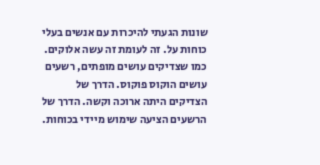שונות הגעתי להיכרות עם אנשים בעלי כוחות על. זה לעומת זה עשה אלוקים. כמו שצדיקים עושים מופתים, רשעים עושים הוקוס פוקוס. הדרך של הצדיקים היתה ארוכה וקשה. הדרך של הרשעים הציעה שימוש מיידי בכוחות.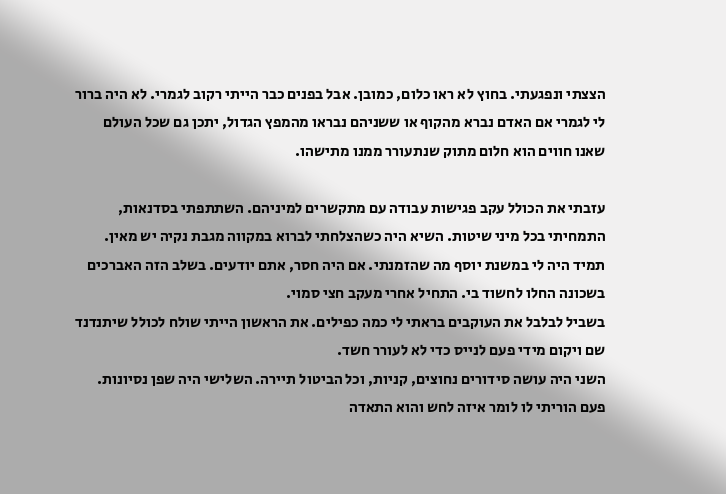הצצתי ונפגעתי. בחוץ לא ראו כלום, כמובן. אבל בפנים כבר הייתי רקוב לגמרי. לא היה ברור לי לגמרי אם האדם נברא מהקוף או ששניהם נבראו מהמפץ הגדול, יתכן גם שכל העולם שאנו חווים הוא חלום מתוק שנתעורר ממנו מתישהו.

עזבתי את הכולל עקב פגישות עבודה עם מתקשרים למיניהם. השתתפתי בסדנאות, התמחיתי בכל מיני שיטות. השיא היה כשהצלחתי לברוא במקווה מגבת נקיה יש מאין. תמיד היה לי במשנת יוסף מה שהזמנתי. אם היה חסר, אתם יודעים. בשלב הזה האברכים בשכונה החלו לחשוד בי. התחיל אחרי מעקב חצי סמוי.
בשביל לבלבל את העוקבים בראתי לי כמה כפילים. את הראשון הייתי שולח לכולל שיתנדנד שם ויקום מידי פעם לנייס כדי לא לעורר חשד.
השני היה עושה סידורים נחוצים, קניות, וכל הביטול תיירה. השלישי היה שפן נסיונות. פעם הוריתי לו לומר איזה לחש והוא התאדה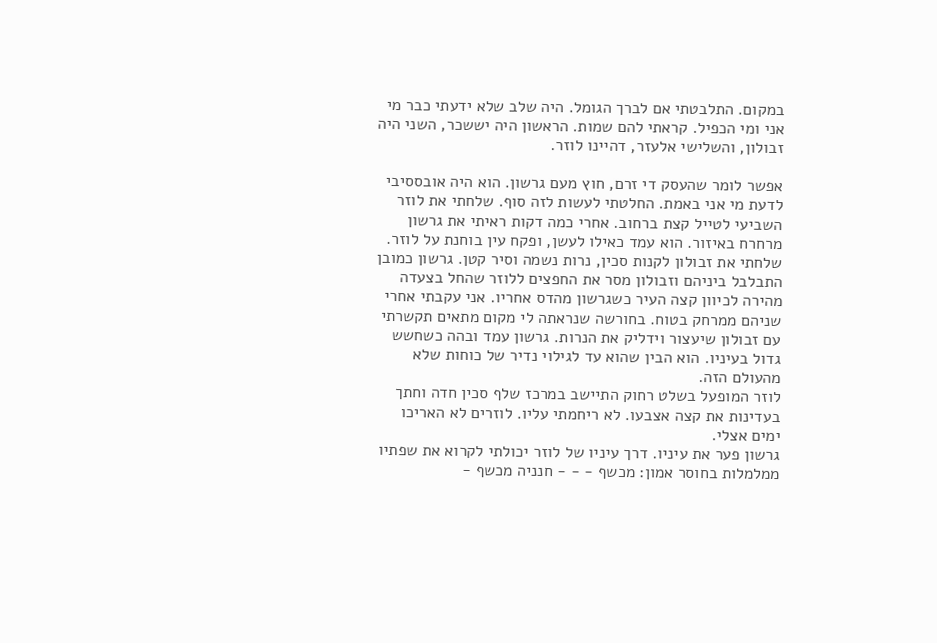במקום. התלבטתי אם לברך הגומל. היה שלב שלא ידעתי כבר מי אני ומי הכפיל. קראתי להם שמות. הראשון היה יששכר, השני היה זבולון, והשלישי אלעזר, דהיינו לוזר.

אפשר לומר שהעסק די זרם, חוץ מעם גרשון. הוא היה אובססיבי לדעת מי אני באמת. החלטתי לעשות לזה סוף. שלחתי את לוזר השביעי לטייל קצת ברחוב. אחרי כמה דקות ראיתי את גרשון מרחרח באיזור. הוא עמד כאילו לעשן, ופקח עין בוחנת על לוזר. שלחתי את זבולון לקנות סכין, נרות נשמה וסיר קטן. גרשון כמובן התבלבל ביניהם וזבולון מסר את החפצים ללוזר שהחל בצעדה מהירה לכיוון קצה העיר כשגרשון מהדס אחריו. אני עקבתי אחרי שניהם ממרחק בטוח. בחורשה שנראתה לי מקום מתאים תקשרתי עם זבולון שיעצור וידליק את הנרות. גרשון עמד ובהה כשחשש גדול בעיניו. הוא הבין שהוא עד לגילוי נדיר של כוחות שלא מהעולם הזה.
לוזר המופעל בשלט רחוק התיישב במרכז שלף סכין חדה וחתך בעדינות את קצה אצבעו. לא ריחמתי עליו. לוזרים לא האריכו ימים אצלי.
גרשון פער את עיניו. דרך עיניו של לוזר יכולתי לקרוא את שפתיו ממלמלות בחוסר אמון: מכשף - - - חנניה מכשף -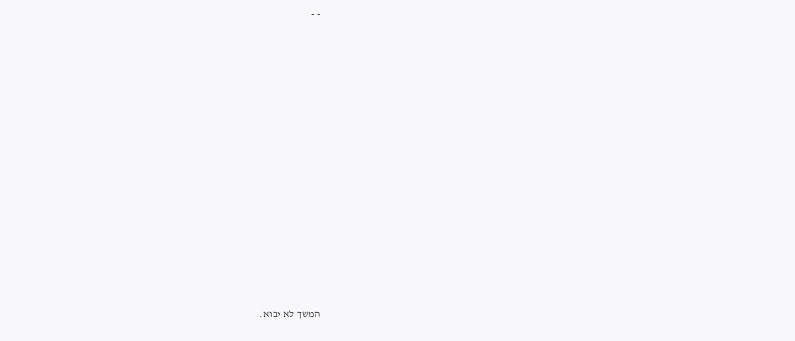- -














המשך לא יבוא.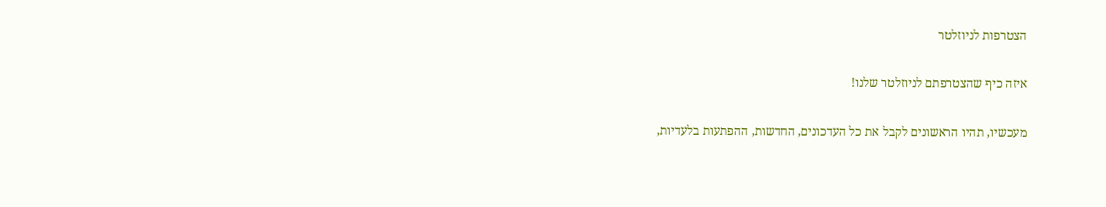הצטרפות לניוזלטר

איזה כיף שהצטרפתם לניוזלטר שלנו!

מעכשיו, תהיו הראשונים לקבל את כל העדכונים, החדשות, ההפתעות בלעדיות,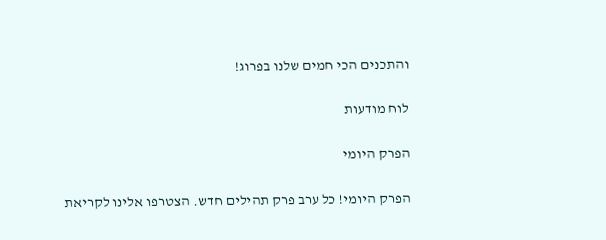והתכנים הכי חמים שלנו בפרוג!

לוח מודעות

הפרק היומי

הפרק היומי! כל ערב פרק תהילים חדש. הצטרפו אלינו לקריאת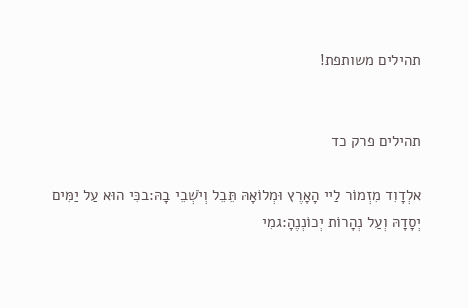תהילים משותפת!


תהילים פרק כד

אלְדָוִד מִזְמוֹר לַיי הָאָרֶץ וּמְלוֹאָהּ תֵּבֵל וְיֹשְׁבֵי בָהּ:בכִּי הוּא עַל יַמִּים יְסָדָהּ וְעַל נְהָרוֹת יְכוֹנְנֶהָ:גמִי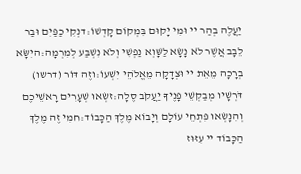יַעֲלֶה בְהַר יי וּמִי יָקוּם בִּמְקוֹם קָדְשׁוֹ:דנְקִי כַפַּיִם וּבַר לֵבָב אֲשֶׁר לֹא נָשָׂא לַשָּׁוְא נַפְשִׁי וְלֹא נִשְׁבַּע לְמִרְמָה:היִשָּׂא בְרָכָה מֵאֵת יי וּצְדָקָה מֵאֱלֹהֵי יִשְׁעוֹ:וזֶה דּוֹר (דרשו) דֹּרְשָׁיו מְבַקְשֵׁי פָנֶיךָ יַעֲקֹב סֶלָה:זשְׂאוּ שְׁעָרִים רָאשֵׁיכֶם וְהִנָּשְׂאוּ פִּתְחֵי עוֹלָם וְיָבוֹא מֶלֶךְ הַכָּבוֹד:חמִי זֶה מֶלֶךְ הַכָּבוֹד יי עִזּוּז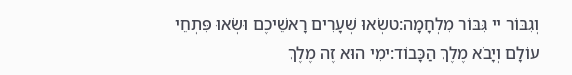וְגִבּוֹר יי גִּבּוֹר מִלְחָמָה:טשְׂאוּ שְׁעָרִים רָאשֵׁיכֶם וּשְׂאוּ פִּתְחֵי עוֹלָם וְיָבֹא מֶלֶךְ הַכָּבוֹד:ימִי הוּא זֶה מֶלֶךְ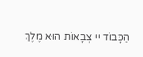הַכָּבוֹד יי צְבָאוֹת הוּא מֶלֶךְ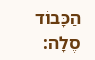הַכָּבוֹד סֶלָה: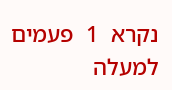נקרא  1  פעמים
למעלה